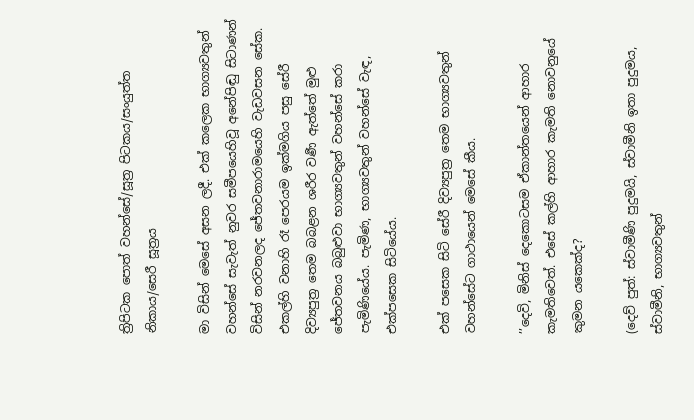ත්‍රිපිටක පොත් වහන්සේ/සූත්‍ර පිටකය/සංයුත්ත නිකාය/සෙරී සූත්‍රය

මා විසින් මෙසේ අසන ලදී. එක් කලෙක භාග්‍යවතුන් වහන්සේ සැවැත් නුවර සමීපයෙහිවූ අනේපිඬු සිටාණන් විසින් නරවනලද ජේතවනාරාමයෙහි වැඩවසන සේක. එකල්හි වනාහි රෑ පෙරයම ඉක්මගිය පසු සේරී දිව්‍යපුත්‍ර තෙම බබළන ශරීර වර්‍ණ ඇත්තේ මුළු ජේතවනය බබුළුවා භාග්‍යවතුන් වහන්සේ කරා පැමිණියේය. පැමිණ, භාග්‍යවතුන් වහන්සේ වැඳ, එක්පසෙක සිටියේය.

එක් පසෙක සිටි සේරී දිව්‍යපුත්‍ර තෙම භාග්‍යවතුන් වහන්සේට ගාථායෙන් මෙසේ කීය.

’’දෙවි, මිනිස් දෙකොටසම ඒකාන්තයෙන් ආහාර කැමතිවෙත්. එසේ කල්හි ආහාර කැමති නොවනුයේ කුමන යකෙක්ද?

(දෙව් පුත්: ස්වාමීණි පුදුමයි, ස්වාමීනි ඉතා පුදුමය, ස්වාමීනි, භාග්‍යවතුන්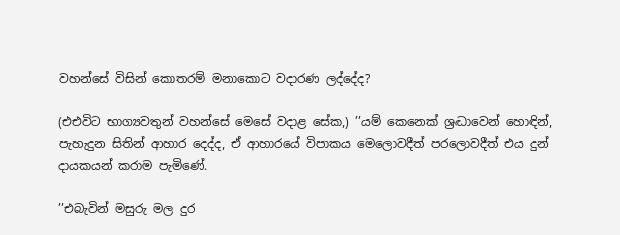වහන්සේ විසින් කොතරම් මනාකොට වදාරණ ලද්දේද?

(එඑවිට භාග්‍යවතුන් වහන්සේ මෙසේ වදාළ සේක,) ’’යම් කෙනෙක් ශ්‍රද්‍ධාවෙන් හොඳින්, පැහැදුන සිතින් ආහාර දෙද්ද, ඒ ආහාරයේ විපාකය මෙලොවදීත් පරලොවදීත් එය දුන් දායකයන් කරාම පැමිණේ.

’’එබැවින් මසුරු මල දුර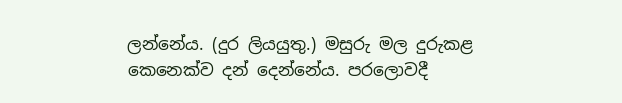ලන්නේය. (දුර ලියයුතු.) මසුරු මල දුරුකළ කෙනෙක්ව දන් දෙන්නේය. පරලොවදී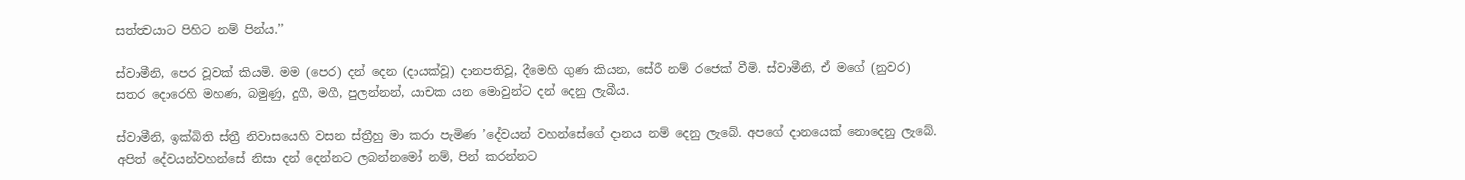සත්ත්‍වයාට පිහිට නම් පින්ය.’’

ස්වාමීනි, පෙර වූවක් කියමි. මම (පෙර) දන් දෙන (දායක්වූ) දානපතිවූ, දීමෙහි ගුණ කියන, සේරී නම් රජෙක් වීමි. ස්වාමීනි, ඒ මගේ (නුවර) සතර දොරෙහි මහණ, බමුණු, දුගී, මගී, පුලන්නන්, යාචක යන මොවුන්ට දන් දෙනු ලැබීය.

ස්වාමීනි, ඉක්බිති ස්ත්‍රී නිවාසයෙහි වසන ස්ත්‍රීහු මා කරා පැමිණ ’දේවයන් වහන්සේගේ දානය නම් දෙනු ලැබේ. අපගේ දානයෙක් නොදෙනු ලැබේ. අපිත් දේවයන්වහන්සේ නිසා දන් දෙන්නට ලබන්නමෝ නම්, පින් කරන්නට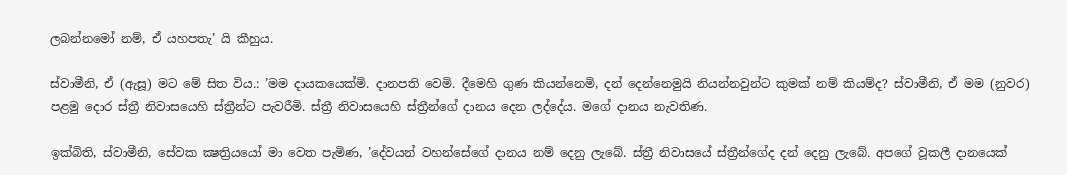ලබන්නමෝ නම්, ඒ යහපතැ’ යි කීහුය.

ස්වාමීනි, ඒ (ඇසූ) මට මේ සිත විය.: ’මම දායකයෙක්මි. දානපති වෙමි. දීමෙහි ගුණ කියන්නෙමි, දන් දෙන්නෙමුයි නියන්නවුන්ට කුමක් නම් කියම්ද? ස්වාමීනි, ඒ මම (නුවර) පළමු දොර ස්ත්‍රී නිවාසයෙහි ස්ත්‍රීන්ට පැවරීමි. ස්ත්‍රී නිවාසයෙහි ස්ත්‍රීන්ගේ දානය දෙන ලද්දේය. මගේ දානය නැවතිණ.

ඉක්බිති, ස්වාමීනි, සේවක ක්‍ෂත්‍රියයෝ මා වෙත පැමිණ, ’දේවයන් වහන්සේගේ දානය නම් දෙනු ලැබේ. ස්ත්‍රී නිවාසයේ ස්ත්‍රීන්ගේද දන් දෙනු ලැබේ. අපගේ වූකලී දානයෙක්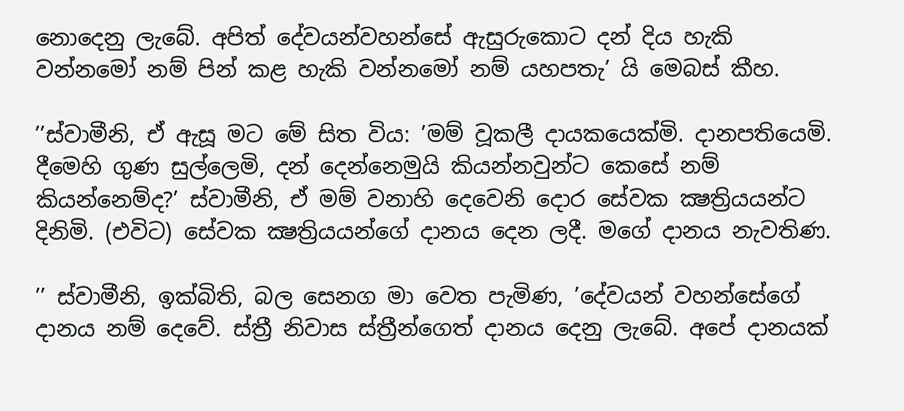නොදෙනු ලැබේ. අපිත් දේවයන්වහන්සේ ඇසුරුකොට දන් දිය හැකි වන්නමෝ නම් පින් කළ හැකි වන්නමෝ නම් යහපතැ’ යි මෙබස් කීහ.

’’ස්වාමීනි, ඒ ඇසූ මට මේ සිත විය: ’මම් වූකලී දායකයෙක්මි. දානපතියෙමි. දීමෙහි ගුණ සුල්ලෙමි, දන් දෙන්නෙමුයි කියන්නවුන්ට කෙසේ නම් කියන්නෙම්ද?’ ස්වාමීනි, ඒ මම් වනාහි දෙවෙනි දොර සේවක ක්‍ෂත්‍රියයන්ට දිනිමි. (එවිට) සේවක ක්‍ෂත්‍රියයන්ගේ දානය දෙන ලදී. මගේ දානය නැවතිණ.

’’ ස්වාමීනි, ඉක්බිති, බල සෙනග මා වෙත පැමිණ, ’දේවයන් වහන්සේගේ දානය නම් දෙවේ. ස්ත්‍රී නිවාස ස්ත්‍රීන්ගෙත් දානය දෙනු ලැබේ. අපේ දානයක්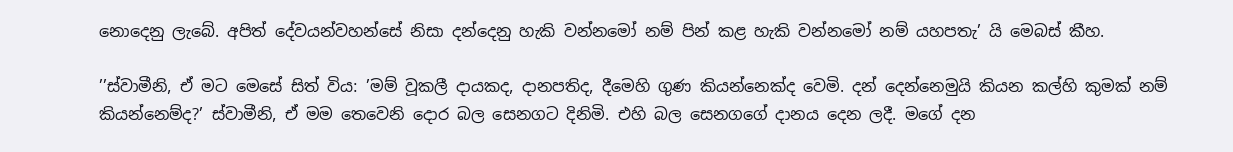නොදෙනු ලැබේ. අපිත් දේවයන්වහන්සේ නිසා දන්දෙනු හැකි වන්නමෝ නම් පින් කළ හැකි වන්නමෝ නම් යහපතැ’ යි මෙබස් කීහ.

’’ස්වාමීනි, ඒ මට මෙසේ සිත් විය: ’මම් වූකලී දායකද, දානපතිද, දීමෙහි ගුණ කියන්නෙක්ද වෙමි. දන් දෙන්නෙමුයි කියන කල්හි කුමක් නම් කියන්නෙම්ද?’ ස්වාමීනි, ඒ මම තෙවෙනි දොර බල සෙනගට දිනිමි. එහි බල සෙනගගේ දානය දෙන ලදී. මගේ දන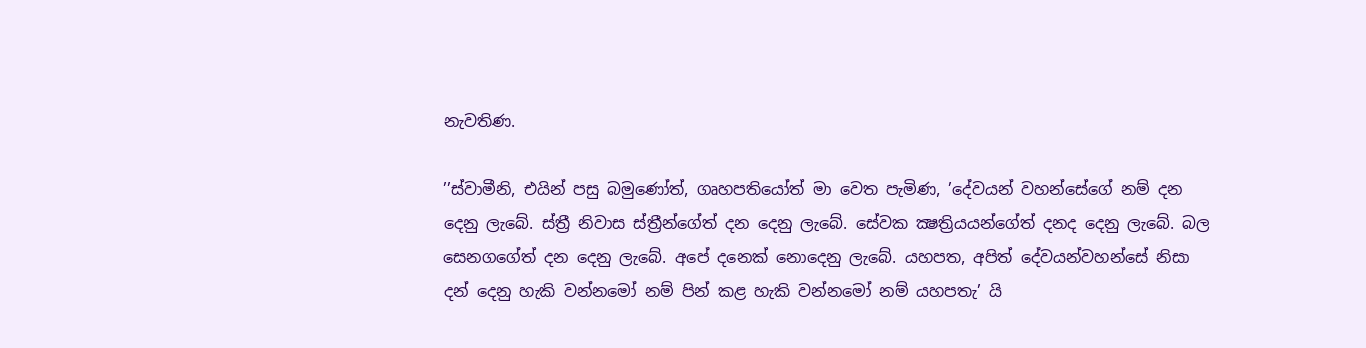නැවතිණ.

’’ස්වාමීනි, එයින් පසු බමුණෝත්, ගෘහපතියෝත් මා වෙත පැමිණ, ’දේවයන් වහන්සේගේ නම් දන දෙනු ලැබේ. ස්ත්‍රී නිවාස ස්ත්‍රීන්ගේත් දන දෙනු ලැබේ. සේවක ක්‍ෂත්‍රියයන්ගේත් දනද දෙනු ලැබේ. බල සෙනගගේත් දන දෙනු ලැබේ. අපේ දනෙක් නොදෙනු ලැබේ. යහපත, අපිත් දේවයන්වහන්සේ නිසා දන් දෙනු හැකි වන්නමෝ නම් පින් කළ හැකි වන්නමෝ නම් යහපතැ’ යි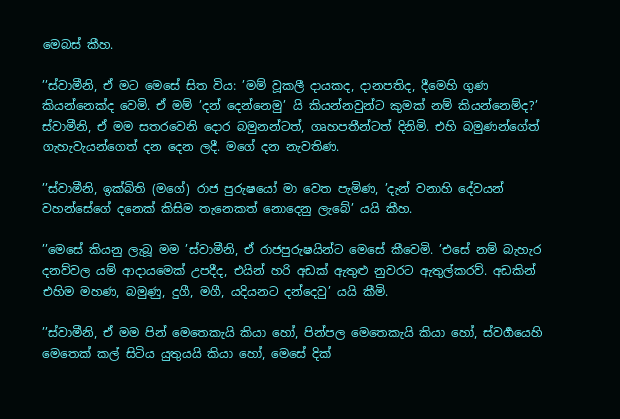මෙබස් කීහ.

’’ස්වාමීනි, ඒ මට මෙසේ සිත විය: ’මම් වූකලී දායකද, දානපතිද, දීමෙහි ගුණ කියන්නෙක්ද වෙමි. ඒ මම් ’දන් දෙන්නෙමු’ යි කියන්නවුන්ට කුමක් නම් කියන්නෙම්ද?’ ස්වාමීනි, ඒ මම සතරවෙනි දොර බමුනන්ටත්, ගෘහපතීන්ටත් දිනිමි. එහි බමුණන්ගේත් ගැහැවැයන්ගෙත් දන දෙන ලදී. මගේ දන නැවතිණ.

’’ස්වාමීනි, ඉක්බිති (මගේ) රාජ පුරුෂයෝ මා වෙත පැමිණ, ’දැන් වනාහි දේවයන් වහන්සේගේ දනෙක් කිසිම තැනෙකත් නොදෙනු ලැබේ’ යයි කීහ.

’’මෙසේ කියනු ලැබූ මම ’ස්වාමීනි, ඒ රාජපුරුෂයින්ට මෙසේ කීවෙමි. ’එසේ නම් බැහැර දනව්වල යම් ආදායමෙක් උපදීද, එයින් හරි අඩක් ඇතුළු නුවරට ඇතුල්කරව්. අඩකින් එහිම මහණ, බමුණු, දුගී, මගී, යදියනට දන්දෙවු’ යයි කීමි.

’’ස්වාමීනි, ඒ මම පින් මෙතෙකැයි කියා හෝ, පින්පල මෙතෙකැයි කියා හෝ, ස්වර්‍ගයෙහි මෙතෙක් කල් සිටිය යුතුයයි කියා හෝ, මෙසේ දික්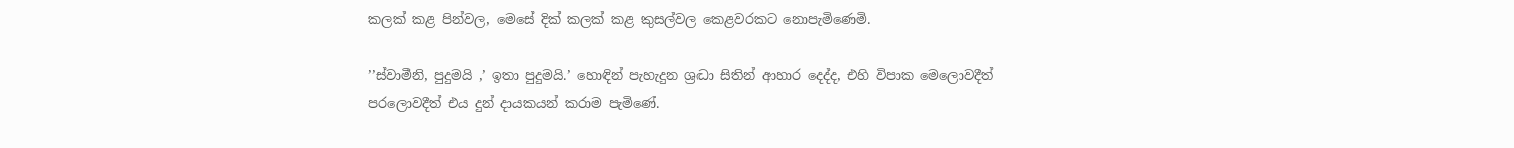කලක් කළ පින්වල, මෙසේ දික් කලක් කළ කුසල්වල කෙළවරකට නොපැමිණෙමි.

’’ස්වාමීනි, පුදුමයි ,’ ඉතා පුදුමයි.’ හොඳින් පැහැදුන ශ්‍රද්‍ධා සිතින් ආහාර දෙද්ද, එහි විපාක මෙලොවදීත් පරලොවදීත් එය දුන් දායකයන් කරාම පැමිණේ.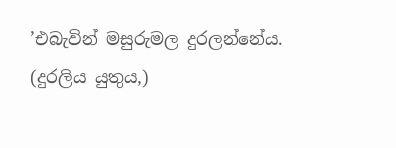’එබැවින් මසුරුමල දුරලන්නේය. (දුරලිය යුතුය,)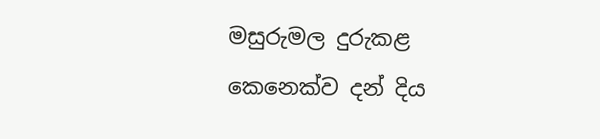මසුරුමල දුරුකළ කෙනෙක්ව දන් දිය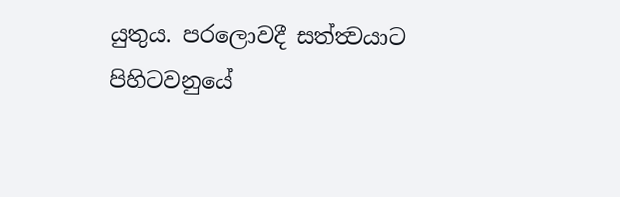යුතුය. පරලොවදී සත්ත්‍වයාට පිහිටවනුයේ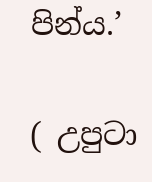පින්ය.’

( උපුටා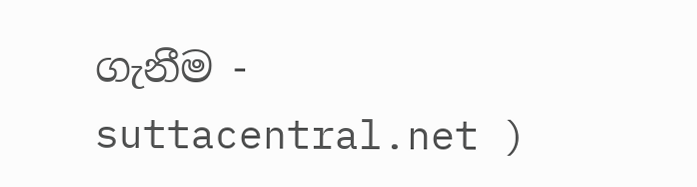ගැනීම - suttacentral.net )